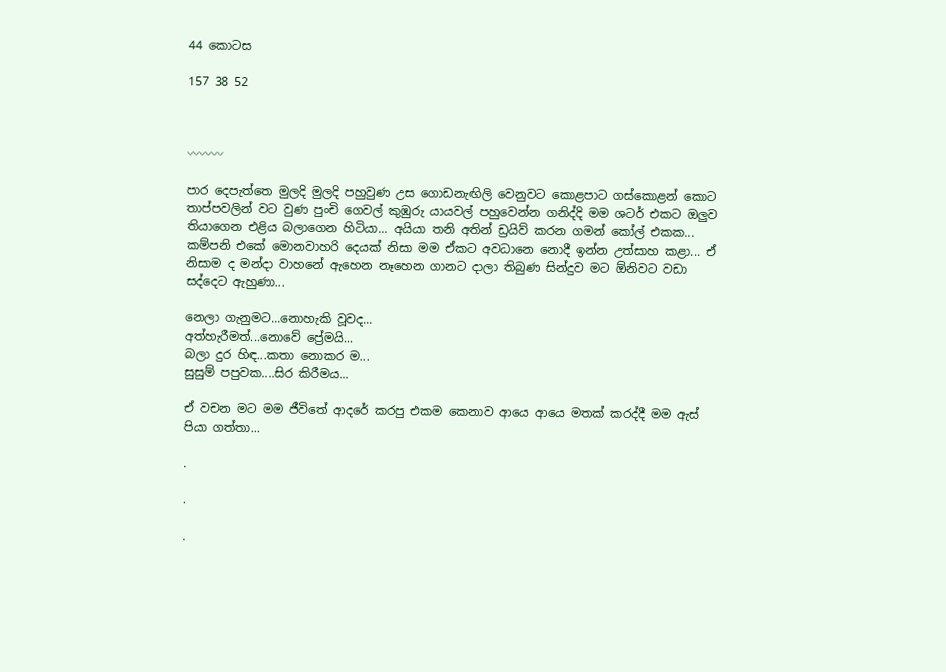44 කොටස

157 38 52



〰〰〰

පාර දෙපැත්තෙ මුලදි මුලදි පහුවුණ උස ගොඩනැඟිලි වෙනුවට කොළපාට ගස්කොළන් කොට තාප්පවලින් වට වුණ පුංචි ගෙවල් කුඹුරු යායවල් පහුවෙන්න ගනිද්දි මම ශටර් එකට ඔලුව තියාගෙන එළිය බලාගෙන හිටියා... අයියා තනි අතින් ඩ්‍රයිව් කරන ගමන් කෝල් එකක... කම්පනි එකේ මොනවාහරි දෙයක් නිසා මම ඒකට අවධානෙ නොදී ඉන්න උත්සාහ කළා... ඒ නිසාම ද මන්දා වාහනේ ඇහෙන නෑහෙන ගානට දාලා තිබුණ සින්දුව මට ඕනිවට වඩා සද්දෙට ඇහුණා...

නෙලා ගැනුමට...නොහැකි වූවද...
අත්හැරීමත්...නොවේ ප්‍රේමයි...
බලා දුර හිඳ...කතා නොකර ම...
සුසුම් පපුවක....සිර කිරීමය...

ඒ වචන මට මම ජීවිතේ ආදරේ කරපු එකම කෙනාව ආයෙ ආයෙ මතක් කරද්දී මම ඇස් පියා ගත්තා...

.

.

.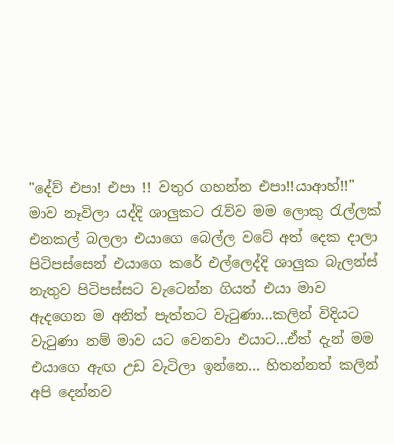"දේව් එපා! එපා !! වතුර ගහන්න එපා!!යාආහ්!!"
මාව නෑවිලා යද්දි ශාලුකට රැව්ව මම ලොකු රැල්ලක් එනකල් බලලා එයාගෙ බෙල්ල වටේ අත් දෙක දාලා පිටිපස්සෙන් එයාගෙ කරේ එල්ලෙද්දි ශාලුක බැලන්ස් නැතුව පිටිපස්සට වැටෙන්න ගියත් එයා මාව ඇදගෙන ම අනිත් පැත්තට වැටුණා...කලින් විදියට වැටුණා නම් මාව යට වෙනවා එයාට...ඒත් දැන් මම එයාගෙ ඇඟ උඩ වැටිලා ඉන්නෙ... හිතන්නත් කලින් අපි දෙන්නව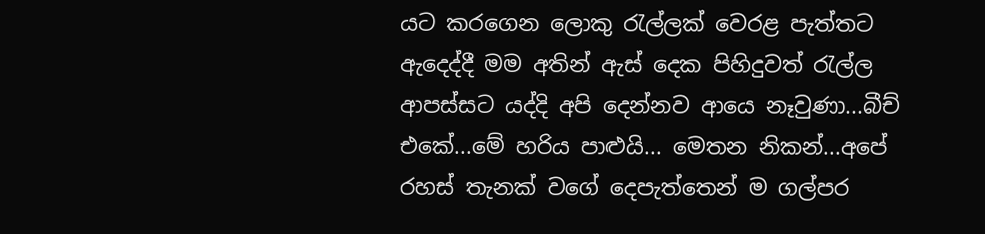යට කරගෙන ලොකු රැල්ලක් වෙරළ පැත්තට ඇදෙද්දී මම අතින් ඇස් දෙක පිහිදුවත් රැල්ල ආපස්සට යද්දි අපි දෙන්නව ආයෙ නෑවුණා...බීච් එකේ...මේ හරිය පාළුයි... මෙතන නිකන්...අපේ රහස් තැනක් වගේ දෙපැත්තෙන් ම ගල්පර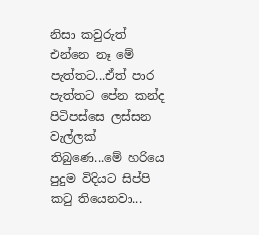නිසා කවුරුත් එන්නෙ නෑ මේ පැත්තට...ඒත් පාර පැත්තට පේන කන්ද පිටිපස්සෙ ලස්සන වැල්ලක් තිබුණෙ...මේ හරියෙ පුදුම විදියට සිප්පි කටු තියෙනවා...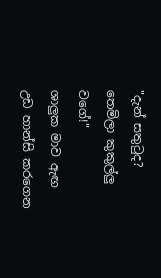"දැන් සතුටුද? තෙමිලා කුකුල්ලු වගේ!"
ශාලුක මාව ඇඟ උඩ හාන්සි කරගෙන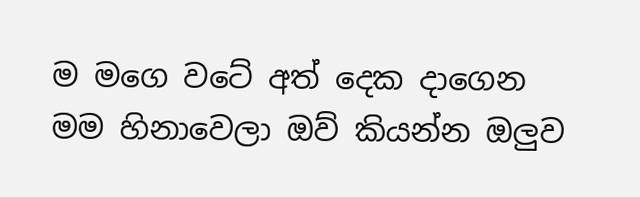ම මගෙ වටේ අත් දෙක දාගෙන මම හිනාවෙලා ඔව් කියන්න ඔලුව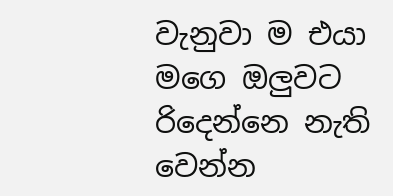වැනුවා ම එයා මගෙ ඔලුවට රිදෙන්නෙ නැති වෙන්න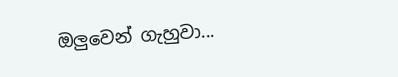ඔලුවෙන් ගැහුවා...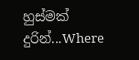හුස්මක් දුරින්...Where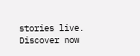stories live. Discover now